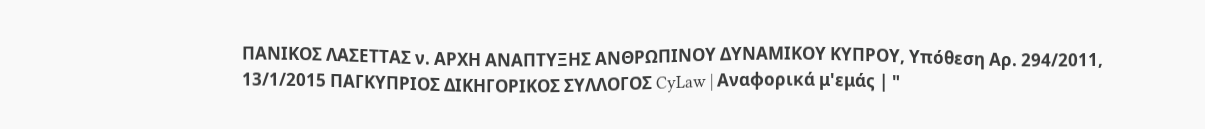ΠΑΝΙΚΟΣ ΛΑΣΕΤΤΑΣ ν. ΑΡΧΗ ΑΝΑΠΤΥΞΗΣ ΑΝΘΡΩΠΙΝΟΥ ΔΥΝΑΜΙΚΟΥ ΚΥΠΡΟΥ, Υπόθεση Αρ. 294/2011, 13/1/2015 ΠΑΓΚΥΠΡΙΟΣ ΔΙΚΗΓΟΡΙΚΟΣ ΣΥΛΛΟΓΟΣ CyLaw | Αναφορικά μ'εμάς | "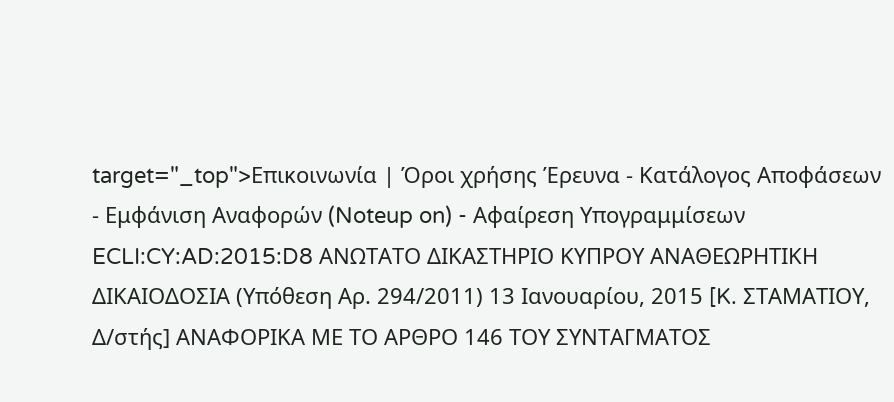target="_top">Επικοινωνία | Όροι χρήσης Έρευνα - Κατάλογος Αποφάσεων - Εμφάνιση Αναφορών (Noteup on) - Αφαίρεση Υπογραμμίσεων ECLI:CY:AD:2015:D8 ΑΝΩΤΑΤΟ ΔΙΚΑΣΤΗΡΙΟ ΚΥΠΡΟΥ ΑΝΑΘΕΩΡΗΤΙΚΗ ΔΙΚΑΙΟΔΟΣΙΑ (Υπόθεση Αρ. 294/2011) 13 Ιανουαρίου, 2015 [K. ΣΤΑΜΑΤΙΟΥ, Δ/στής] ΑΝΑΦΟΡΙΚΑ ΜΕ ΤΟ ΑΡΘΡΟ 146 ΤΟΥ ΣΥΝΤΑΓΜΑΤΟΣ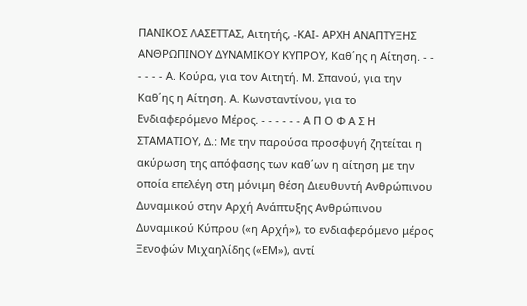ΠΑΝΙΚΟΣ ΛΑΣΕΤΤΑΣ, Αιτητής, -ΚΑΙ- ΑΡΧΗ ΑΝΑΠΤΥΞΗΣ ΑΝΘΡΩΠΙΝΟΥ ΔΥΝΑΜΙΚΟΥ ΚΥΠΡΟΥ, Καθ΄ης η Αίτηση. - - - - - - Α. Κούρα, για τον Αιτητή. Μ. Σπανού, για την Καθ΄ης η Αίτηση. Α. Κωνσταντίνου, για το Ενδιαφερόμενο Μέρος. - - - - - - Α Π Ο Φ Α Σ Η ΣΤΑΜΑΤΙΟΥ, Δ.: Με την παρούσα προσφυγή ζητείται η ακύρωση της απόφασης των καθ΄ων η αίτηση με την οποία επελέγη στη μόνιμη θέση Διευθυντή Ανθρώπινου Δυναμικού στην Αρχή Ανάπτυξης Ανθρώπινου Δυναμικού Κύπρου («η Αρχή»), το ενδιαφερόμενο μέρος Ξενοφών Μιχαηλίδης («ΕΜ»), αντί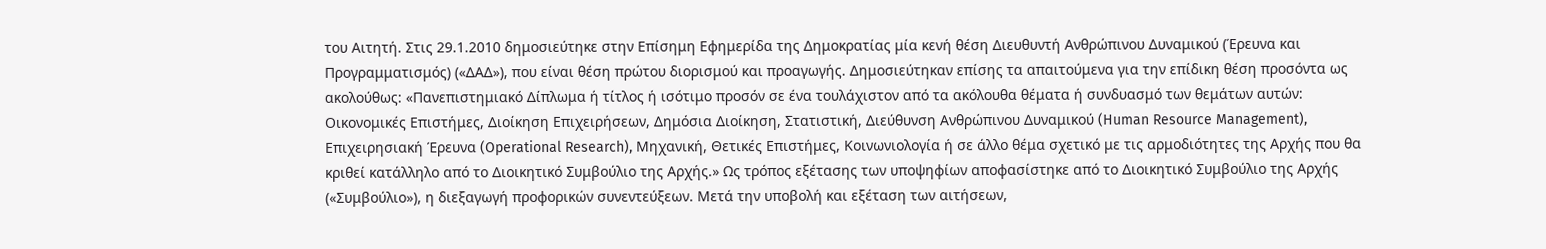του Αιτητή. Στις 29.1.2010 δημοσιεύτηκε στην Επίσημη Εφημερίδα της Δημοκρατίας μία κενή θέση Διευθυντή Ανθρώπινου Δυναμικού (Έρευνα και Προγραμματισμός) («ΔΑΔ»), που είναι θέση πρώτου διορισμού και προαγωγής. Δημοσιεύτηκαν επίσης τα απαιτούμενα για την επίδικη θέση προσόντα ως ακολούθως: «Πανεπιστημιακό Δίπλωμα ή τίτλος ή ισότιμο προσόν σε ένα τουλάχιστον από τα ακόλουθα θέματα ή συνδυασμό των θεμάτων αυτών: Οικονομικές Επιστήμες, Διοίκηση Επιχειρήσεων, Δημόσια Διοίκηση, Στατιστική, Διεύθυνση Ανθρώπινου Δυναμικού (Human Resource Management), Επιχειρησιακή Έρευνα (Operational Research), Μηχανική, Θετικές Επιστήμες, Κοινωνιολογία ή σε άλλο θέμα σχετικό με τις αρμοδιότητες της Αρχής που θα κριθεί κατάλληλο από το Διοικητικό Συμβούλιο της Αρχής.» Ως τρόπος εξέτασης των υποψηφίων αποφασίστηκε από το Διοικητικό Συμβούλιο της Αρχής («Συμβούλιο»), η διεξαγωγή προφορικών συνεντεύξεων. Μετά την υποβολή και εξέταση των αιτήσεων,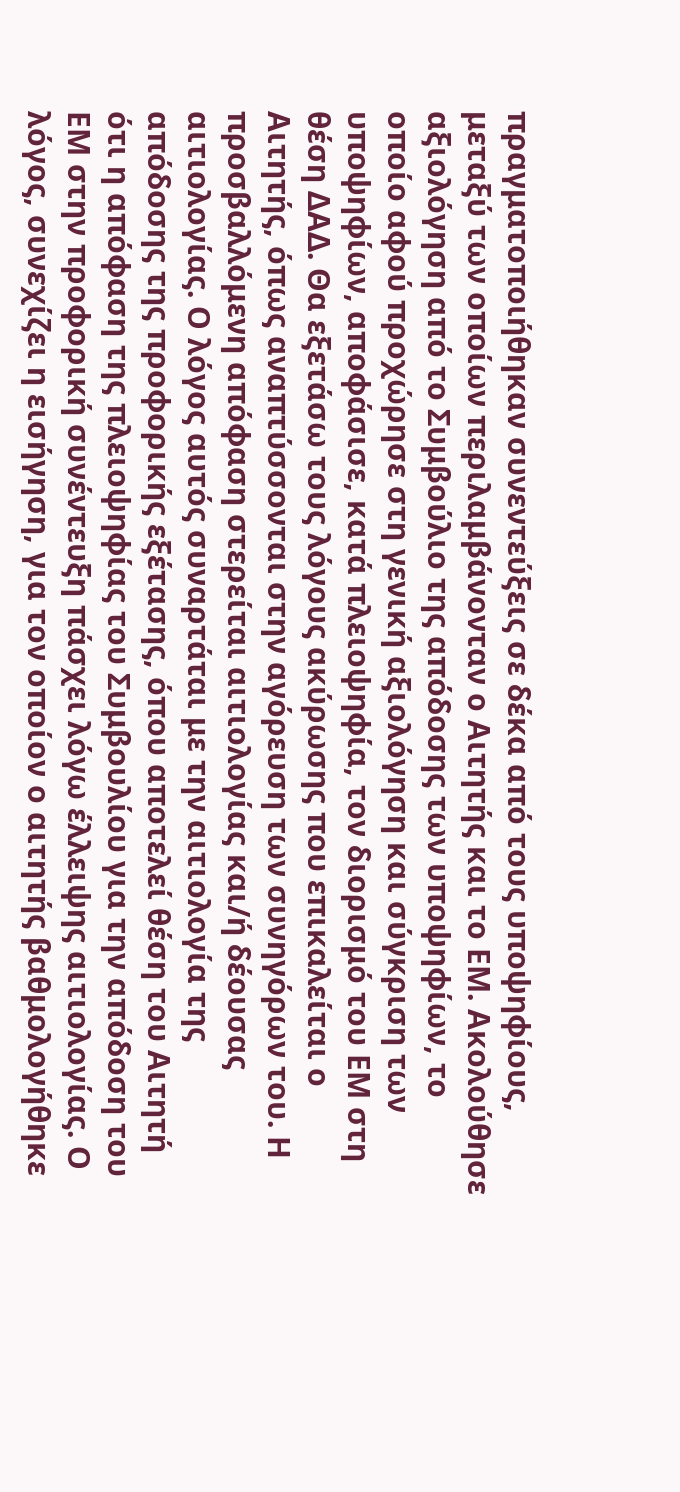πραγματοποιήθηκαν συνεντεύξεις σε δέκα από τους υποψηφίους, μεταξύ των οποίων περιλαμβάνονταν ο Αιτητής και το ΕΜ. Ακολούθησε αξιολόγηση από το Συμβούλιο της απόδοσης των υποψηφίων, το οποίο αφού προχώρησε στη γενική αξιολόγηση και σύγκριση των υποψηφίων, αποφάσισε, κατά πλειοψηφία, τον διορισμό του ΕΜ στη θέση ΔΑΔ. Θα εξετάσω τους λόγους ακύρωσης που επικαλείται ο Αιτητής, όπως αναπτύσσονται στην αγόρευση των συνηγόρων του. Η προσβαλλόμενη απόφαση στερείται αιτιολογίας και/ή δέουσας αιτιολογίας. Ο λόγος αυτός συναρτάται με την αιτιολογία της απόδοσης της προφορικής εξέτασης, όπου αποτελεί θέση του Αιτητή ότι η απόφαση της πλειοψηφίας του Συμβουλίου για την απόδοση του ΕΜ στην προφορική συνέντευξη πάσχει λόγω έλλειψης αιτιολογίας. Ο λόγος, συνεχίζει η εισήγηση, για τον οποίον ο αιτητής βαθμολογήθηκε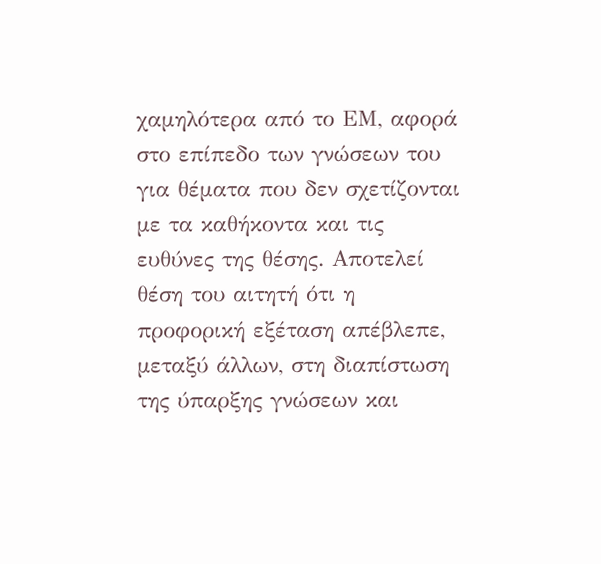χαμηλότερα από το ΕΜ, αφορά στο επίπεδο των γνώσεων του για θέματα που δεν σχετίζονται με τα καθήκοντα και τις ευθύνες της θέσης. Αποτελεί θέση του αιτητή ότι η προφορική εξέταση απέβλεπε, μεταξύ άλλων, στη διαπίστωση της ύπαρξης γνώσεων και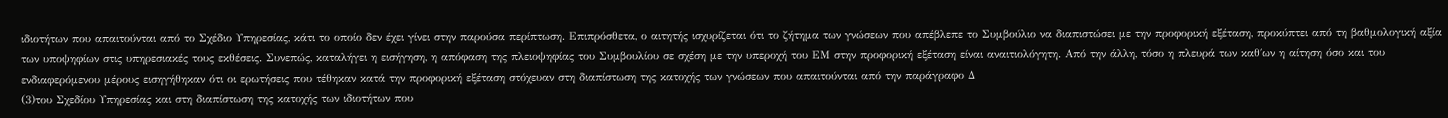ιδιοτήτων που απαιτούνται από το Σχέδιο Υπηρεσίας, κάτι το οποίο δεν έχει γίνει στην παρούσα περίπτωση. Επιπρόσθετα, ο αιτητής ισχυρίζεται ότι το ζήτημα των γνώσεων που απέβλεπε το Συμβούλιο να διαπιστώσει με την προφορική εξέταση, προκύπτει από τη βαθμολογική αξία των υποψηφίων στις υπηρεσιακές τους εκθέσεις. Συνεπώς, καταλήγει η εισήγηση, η απόφαση της πλειοψηφίας του Συμβουλίου σε σχέση με την υπεροχή του ΕΜ στην προφορική εξέταση είναι αναιτιολόγητη. Από την άλλη, τόσο η πλευρά των καθ΄ων η αίτηση όσο και του ενδιαφερόμενου μέρους εισηγήθηκαν ότι οι ερωτήσεις που τέθηκαν κατά την προφορική εξέταση στόχευαν στη διαπίστωση της κατοχής των γνώσεων που απαιτούνται από την παράγραφο Δ
(3)του Σχεδίου Υπηρεσίας και στη διαπίστωση της κατοχής των ιδιοτήτων που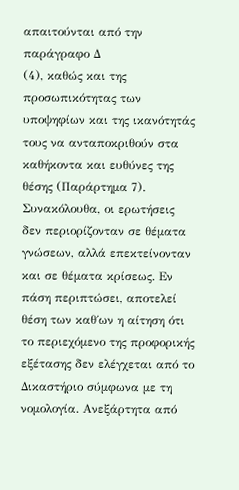απαιτούνται από την παράγραφο Δ
(4), καθώς και της προσωπικότητας των υποψηφίων και της ικανότητάς τους να ανταποκριθούν στα καθήκοντα και ευθύνες της θέσης (Παράρτημα 7). Συνακόλουθα, οι ερωτήσεις δεν περιορίζονταν σε θέματα γνώσεων, αλλά επεκτείνονταν και σε θέματα κρίσεως. Εν πάση περιπτώσει, αποτελεί θέση των καθ΄ων η αίτηση ότι το περιεχόμενο της προφορικής εξέτασης δεν ελέγχεται από το Δικαστήριο σύμφωνα με τη νομολογία. Ανεξάρτητα από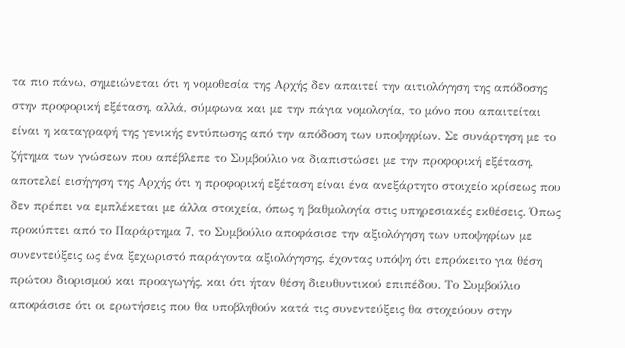τα πιο πάνω, σημειώνεται ότι η νομοθεσία της Αρχής δεν απαιτεί την αιτιολόγηση της απόδοσης στην προφορική εξέταση, αλλά, σύμφωνα και με την πάγια νομολογία, το μόνο που απαιτείται είναι η καταγραφή της γενικής εντύπωσης από την απόδοση των υποψηφίων. Σε συνάρτηση με το ζήτημα των γνώσεων που απέβλεπε το Συμβούλιο να διαπιστώσει με την προφορική εξέταση, αποτελεί εισήγηση της Αρχής ότι η προφορική εξέταση είναι ένα ανεξάρτητο στοιχείο κρίσεως που δεν πρέπει να εμπλέκεται με άλλα στοιχεία, όπως η βαθμολογία στις υπηρεσιακές εκθέσεις. Όπως προκύπτει από το Παράρτημα 7, το Συμβούλιο αποφάσισε την αξιολόγηση των υποψηφίων με συνεντεύξεις ως ένα ξεχωριστό παράγοντα αξιολόγησης, έχοντας υπόψη ότι επρόκειτο για θέση πρώτου διορισμού και προαγωγής, και ότι ήταν θέση διευθυντικού επιπέδου. Το Συμβούλιο αποφάσισε ότι οι ερωτήσεις που θα υποβληθούν κατά τις συνεντεύξεις θα στοχεύουν στην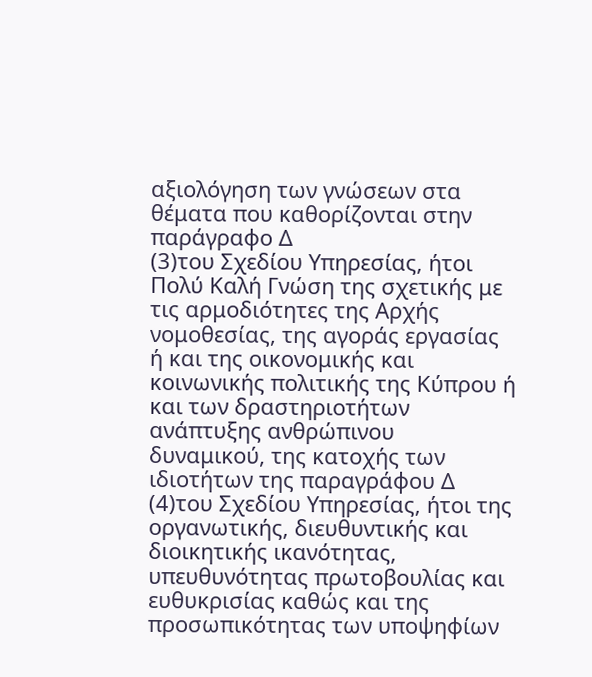αξιολόγηση των γνώσεων στα θέματα που καθορίζονται στην παράγραφο Δ
(3)του Σχεδίου Υπηρεσίας, ήτοι Πολύ Καλή Γνώση της σχετικής με τις αρμοδιότητες της Αρχής νομοθεσίας, της αγοράς εργασίας ή και της οικονομικής και κοινωνικής πολιτικής της Κύπρου ή και των δραστηριοτήτων ανάπτυξης ανθρώπινου δυναμικού, της κατοχής των ιδιοτήτων της παραγράφου Δ
(4)του Σχεδίου Υπηρεσίας, ήτοι της οργανωτικής, διευθυντικής και διοικητικής ικανότητας, υπευθυνότητας πρωτοβουλίας και ευθυκρισίας καθώς και της προσωπικότητας των υποψηφίων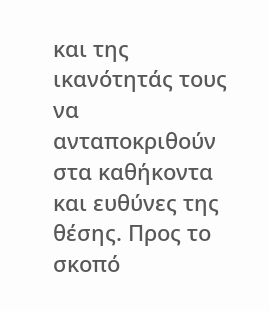και της ικανότητάς τους να ανταποκριθούν στα καθήκοντα και ευθύνες της θέσης. Προς το σκοπό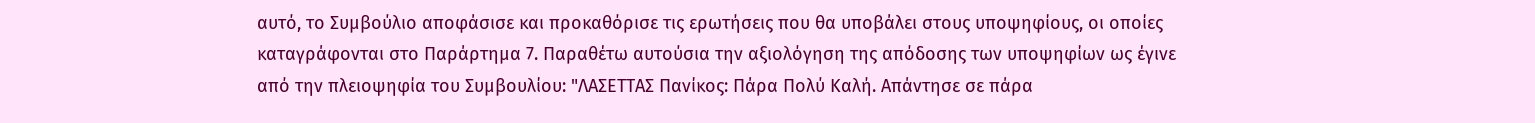αυτό, το Συμβούλιο αποφάσισε και προκαθόρισε τις ερωτήσεις που θα υποβάλει στους υποψηφίους, οι οποίες καταγράφονται στο Παράρτημα 7. Παραθέτω αυτούσια την αξιολόγηση της απόδοσης των υποψηφίων ως έγινε από την πλειοψηφία του Συμβουλίου: "ΛΑΣΕΤΤΑΣ Πανίκος: Πάρα Πολύ Καλή. Απάντησε σε πάρα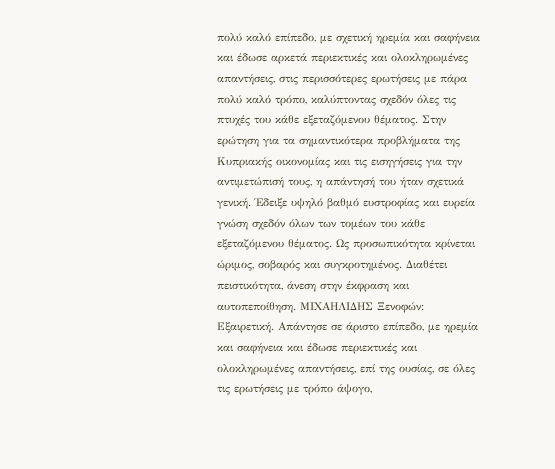πολύ καλό επίπεδο, με σχετική ηρεμία και σαφήνεια και έδωσε αρκετά περιεκτικές και ολοκληρωμένες απαντήσεις, στις περισσότερες ερωτήσεις με πάρα πολύ καλό τρόπο, καλύπτοντας σχεδόν όλες τις πτυχές του κάθε εξεταζόμενου θέματος. Στην ερώτηση για τα σημαντικότερα προβλήματα της Κυπριακής οικονομίας και τις εισηγήσεις για την αντιμετώπισή τους, η απάντησή του ήταν σχετικά γενική. Έδειξε υψηλό βαθμό ευστροφίας και ευρεία γνώση σχεδόν όλων των τομέων του κάθε εξεταζόμενου θέματος. Ως προσωπικότητα κρίνεται ώριμος, σοβαρός και συγκροτημένος. Διαθέτει πειστικότητα, άνεση στην έκφραση και αυτοπεποίθηση. ΜΙΧΑΗΛΙΔΗΣ Ξενοφών: Εξαιρετική. Απάντησε σε άριστο επίπεδο, με ηρεμία και σαφήνεια και έδωσε περιεκτικές και ολοκληρωμένες απαντήσεις, επί της ουσίας, σε όλες τις ερωτήσεις με τρόπο άψογο,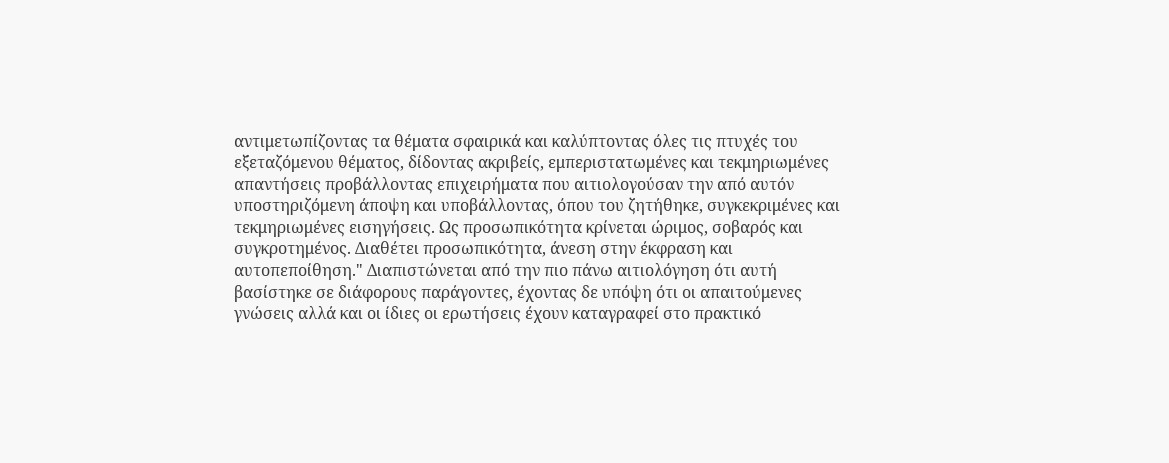αντιμετωπίζοντας τα θέματα σφαιρικά και καλύπτοντας όλες τις πτυχές του εξεταζόμενου θέματος, δίδοντας ακριβείς, εμπεριστατωμένες και τεκμηριωμένες απαντήσεις προβάλλοντας επιχειρήματα που αιτιολογούσαν την από αυτόν υποστηριζόμενη άποψη και υποβάλλοντας, όπου του ζητήθηκε, συγκεκριμένες και τεκμηριωμένες εισηγήσεις. Ως προσωπικότητα κρίνεται ώριμος, σοβαρός και συγκροτημένος. Διαθέτει προσωπικότητα, άνεση στην έκφραση και αυτοπεποίθηση." Διαπιστώνεται από την πιο πάνω αιτιολόγηση ότι αυτή βασίστηκε σε διάφορους παράγοντες, έχοντας δε υπόψη ότι οι απαιτούμενες γνώσεις αλλά και οι ίδιες οι ερωτήσεις έχουν καταγραφεί στο πρακτικό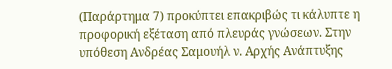(Παράρτημα 7) προκύπτει επακριβώς τι κάλυπτε η προφορική εξέταση από πλευράς γνώσεων. Στην υπόθεση Ανδρέας Σαμουήλ ν. Αρχής Ανάπτυξης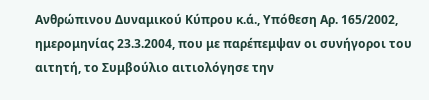Ανθρώπινου Δυναμικού Κύπρου κ.ά., Υπόθεση Αρ. 165/2002, ημερομηνίας 23.3.2004, που με παρέπεμψαν οι συνήγοροι του αιτητή, το Συμβούλιο αιτιολόγησε την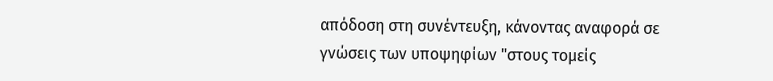απόδοση στη συνέντευξη, κάνοντας αναφορά σε γνώσεις των υποψηφίων "στους τομείς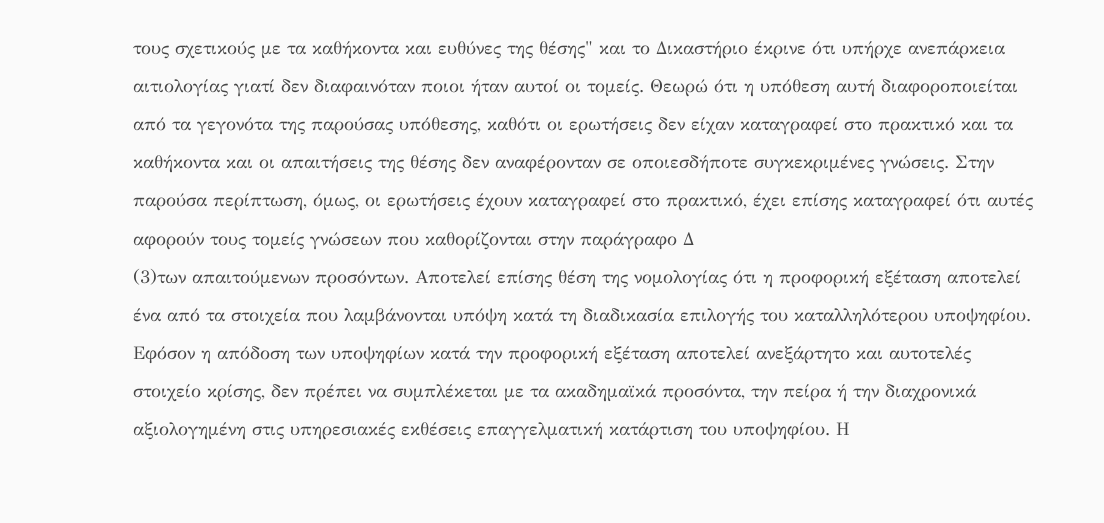τους σχετικούς με τα καθήκοντα και ευθύνες της θέσης" και το Δικαστήριο έκρινε ότι υπήρχε ανεπάρκεια αιτιολογίας γιατί δεν διαφαινόταν ποιοι ήταν αυτοί οι τομείς. Θεωρώ ότι η υπόθεση αυτή διαφοροποιείται από τα γεγονότα της παρούσας υπόθεσης, καθότι οι ερωτήσεις δεν είχαν καταγραφεί στο πρακτικό και τα καθήκοντα και οι απαιτήσεις της θέσης δεν αναφέρονταν σε οποιεσδήποτε συγκεκριμένες γνώσεις. Στην παρούσα περίπτωση, όμως, οι ερωτήσεις έχουν καταγραφεί στο πρακτικό, έχει επίσης καταγραφεί ότι αυτές αφορούν τους τομείς γνώσεων που καθορίζονται στην παράγραφο Δ
(3)των απαιτούμενων προσόντων. Αποτελεί επίσης θέση της νομολογίας ότι η προφορική εξέταση αποτελεί ένα από τα στοιχεία που λαμβάνονται υπόψη κατά τη διαδικασία επιλογής του καταλληλότερου υποψηφίου. Εφόσον η απόδοση των υποψηφίων κατά την προφορική εξέταση αποτελεί ανεξάρτητο και αυτοτελές στοιχείο κρίσης, δεν πρέπει να συμπλέκεται με τα ακαδημαϊκά προσόντα, την πείρα ή την διαχρονικά αξιολογημένη στις υπηρεσιακές εκθέσεις επαγγελματική κατάρτιση του υποψηφίου. Η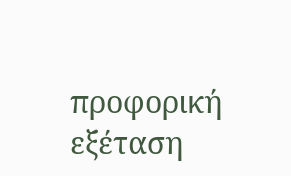προφορική εξέταση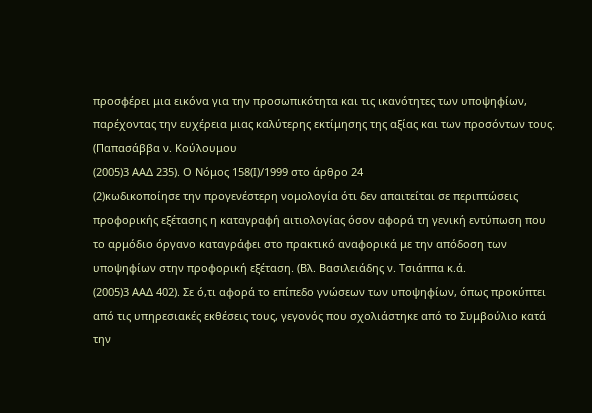προσφέρει μια εικόνα για την προσωπικότητα και τις ικανότητες των υποψηφίων, παρέχοντας την ευχέρεια μιας καλύτερης εκτίμησης της αξίας και των προσόντων τους. (Παπασάββα ν. Κούλουμου
(2005)3 ΑΑΔ 235). Ο Νόμος 158(Ι)/1999 στο άρθρο 24
(2)κωδικοποίησε την προγενέστερη νομολογία ότι δεν απαιτείται σε περιπτώσεις προφορικής εξέτασης η καταγραφή αιτιολογίας όσον αφορά τη γενική εντύπωση που το αρμόδιο όργανο καταγράφει στο πρακτικό αναφορικά με την απόδοση των υποψηφίων στην προφορική εξέταση. (Βλ. Βασιλειάδης ν. Τσιάππα κ.ά.
(2005)3 ΑΑΔ 402). Σε ό,τι αφορά το επίπεδο γνώσεων των υποψηφίων, όπως προκύπτει από τις υπηρεσιακές εκθέσεις τους, γεγονός που σχολιάστηκε από το Συμβούλιο κατά την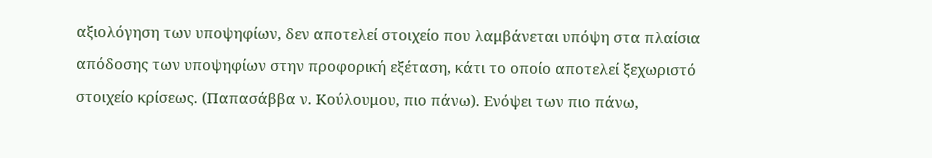αξιολόγηση των υποψηφίων, δεν αποτελεί στοιχείο που λαμβάνεται υπόψη στα πλαίσια απόδοσης των υποψηφίων στην προφορική εξέταση, κάτι το οποίο αποτελεί ξεχωριστό στοιχείο κρίσεως. (Παπασάββα ν. Κούλουμου, πιο πάνω). Ενόψει των πιο πάνω,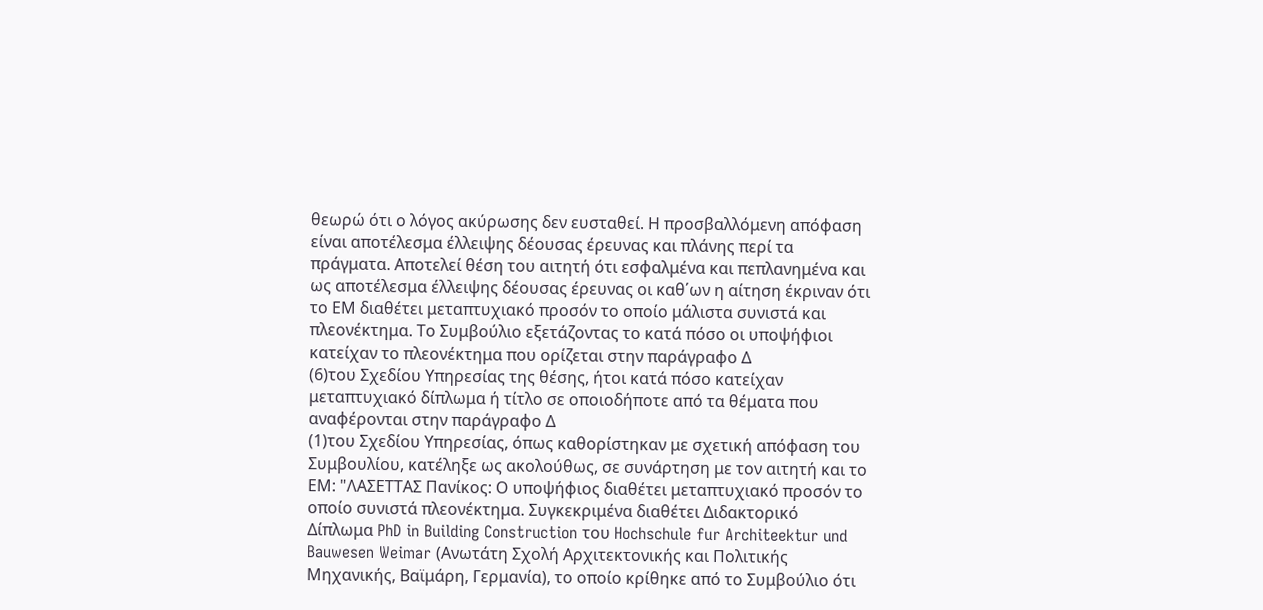θεωρώ ότι ο λόγος ακύρωσης δεν ευσταθεί. Η προσβαλλόμενη απόφαση είναι αποτέλεσμα έλλειψης δέουσας έρευνας και πλάνης περί τα πράγματα. Αποτελεί θέση του αιτητή ότι εσφαλμένα και πεπλανημένα και ως αποτέλεσμα έλλειψης δέουσας έρευνας οι καθ΄ων η αίτηση έκριναν ότι το ΕΜ διαθέτει μεταπτυχιακό προσόν το οποίο μάλιστα συνιστά και πλεονέκτημα. Το Συμβούλιο εξετάζοντας το κατά πόσο οι υποψήφιοι κατείχαν το πλεονέκτημα που ορίζεται στην παράγραφο Δ
(6)του Σχεδίου Υπηρεσίας της θέσης, ήτοι κατά πόσο κατείχαν μεταπτυχιακό δίπλωμα ή τίτλο σε οποιοδήποτε από τα θέματα που αναφέρονται στην παράγραφο Δ
(1)του Σχεδίου Υπηρεσίας, όπως καθορίστηκαν με σχετική απόφαση του Συμβουλίου, κατέληξε ως ακολούθως, σε συνάρτηση με τον αιτητή και το ΕΜ: "ΛΑΣΕΤΤΑΣ Πανίκος: Ο υποψήφιος διαθέτει μεταπτυχιακό προσόν το οποίο συνιστά πλεονέκτημα. Συγκεκριμένα διαθέτει Διδακτορικό Δίπλωμα PhD in Building Construction του Hochschule fur Architeektur und Bauwesen Weimar (Ανωτάτη Σχολή Αρχιτεκτονικής και Πολιτικής Μηχανικής, Βαϊμάρη, Γερμανία), το οποίο κρίθηκε από το Συμβούλιο ότι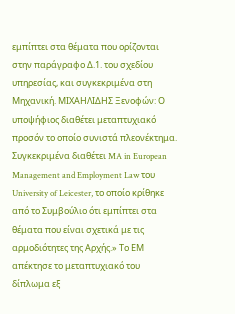εμπίπτει στα θέματα που ορίζονται στην παράγραφο Δ.1. του σχεδίου υπηρεσίας, και συγκεκριμένα στη Μηχανική. ΜΙΧΑΗΛΙΔΗΣ Ξενοφών: Ο υποψήφιος διαθέτει μεταπτυχιακό προσόν το οποίο συνιστά πλεονέκτημα. Συγκεκριμένα διαθέτει MA in European Management and Employment Law του University of Leicester, το οποίο κρίθηκε από το Συμβούλιο ότι εμπίπτει στα θέματα που είναι σχετικά με τις αρμοδιότητες της Αρχής.» Το ΕΜ απέκτησε το μεταπτυχιακό του δίπλωμα εξ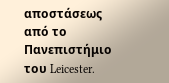αποστάσεως από το Πανεπιστήμιο του Leicester.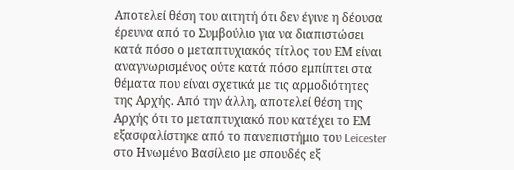Αποτελεί θέση του αιτητή ότι δεν έγινε η δέουσα έρευνα από το Συμβούλιο για να διαπιστώσει κατά πόσο ο μεταπτυχιακός τίτλος του ΕΜ είναι αναγνωρισμένος ούτε κατά πόσο εμπίπτει στα θέματα που είναι σχετικά με τις αρμοδιότητες της Αρχής. Από την άλλη, αποτελεί θέση της Αρχής ότι το μεταπτυχιακό που κατέχει το ΕΜ εξασφαλίστηκε από το πανεπιστήμιο του Leicester στο Ηνωμένο Βασίλειο με σπουδές εξ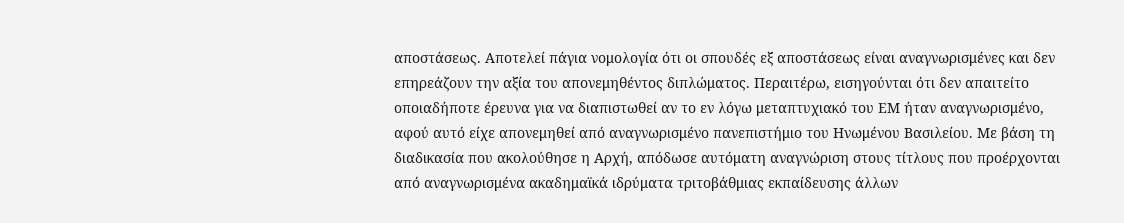αποστάσεως. Αποτελεί πάγια νομολογία ότι οι σπουδές εξ αποστάσεως είναι αναγνωρισμένες και δεν επηρεάζουν την αξία του απονεμηθέντος διπλώματος. Περαιτέρω, εισηγούνται ότι δεν απαιτείτο οποιαδήποτε έρευνα για να διαπιστωθεί αν το εν λόγω μεταπτυχιακό του ΕΜ ήταν αναγνωρισμένο, αφού αυτό είχε απονεμηθεί από αναγνωρισμένο πανεπιστήμιο του Ηνωμένου Βασιλείου. Με βάση τη διαδικασία που ακολούθησε η Αρχή, απόδωσε αυτόματη αναγνώριση στους τίτλους που προέρχονται από αναγνωρισμένα ακαδημαϊκά ιδρύματα τριτοβάθμιας εκπαίδευσης άλλων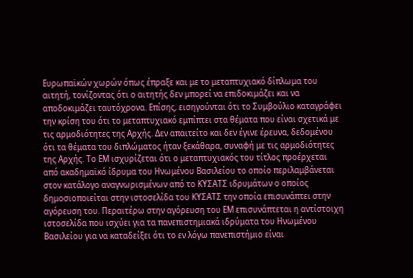Ευρωπαϊκών χωρών όπως έπραξε και με το μεταπτυχιακό δίπλωμα του αιτητή, τονίζοντας ότι ο αιτητής δεν μπορεί να επιδοκιμάζει και να αποδοκιμάζει ταυτόχρονα. Επίσης, εισηγούνται ότι το Συμβούλιο καταγράφει την κρίση του ότι το μεταπτυχιακό εμπίπτει στα θέματα που είναι σχετικά με τις αρμοδιότητες της Αρχής. Δεν απαιτείτο και δεν έγινε έρευνα, δεδομένου ότι τα θέματα του διπλώματος ήταν ξεκάθαρα, συναφή με τις αρμοδιότητες της Αρχής. Το ΕΜ ισχυρίζεται ότι ο μεταπτυχιακός του τίτλος προέρχεται από ακαδημαϊκό ίδρυμα του Ηνωμένου Βασιλείου το οποίο περιλαμβάνεται στον κατάλογο αναγνωρισμένων από το ΚΥΣΑΤΣ ιδρυμάτων ο οποίος δημοσιοποιείται στην ιστοσελίδα του ΚΥΣΑΤΣ την οποία επισυνάπτει στην αγόρευση του. Περαιτέρω στην αγόρευση του ΕΜ επισυνάπτεται η αντίστοιχη ιστοσελίδα που ισχύει για τα πανεπιστημιακά ιδρύματα του Ηνωμένου Βασιλείου για να καταδείξει ότι το εν λόγω πανεπιστήμιο είναι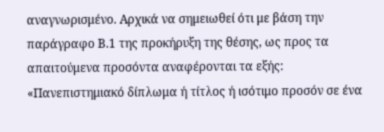αναγνωρισμένο. Αρχικά να σημειωθεί ότι με βάση την παράγραφο Β.1 της προκήρυξη της θέσης, ως προς τα απαιτούμενα προσόντα αναφέρονται τα εξής: «Πανεπιστημιακό δίπλωμα ή τίτλος ή ισότιμο προσόν σε ένα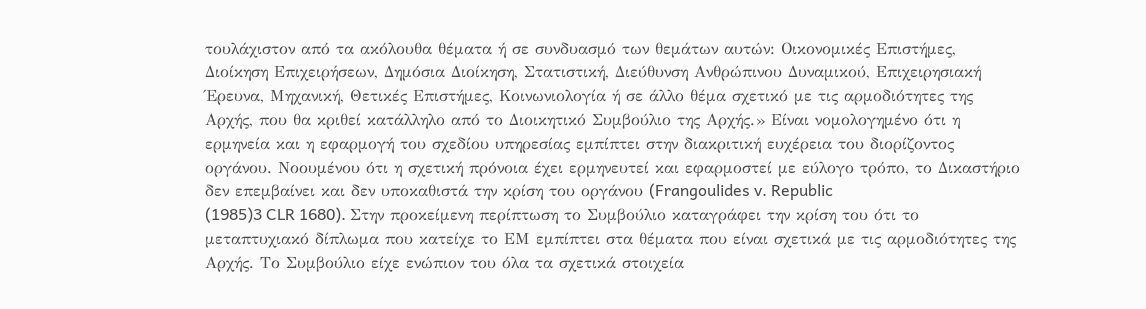τουλάχιστον από τα ακόλουθα θέματα ή σε συνδυασμό των θεμάτων αυτών: Οικονομικές Επιστήμες, Διοίκηση Επιχειρήσεων, Δημόσια Διοίκηση, Στατιστική, Διεύθυνση Ανθρώπινου Δυναμικού, Επιχειρησιακή Έρευνα, Μηχανική, Θετικές Επιστήμες, Κοινωνιολογία ή σε άλλο θέμα σχετικό με τις αρμοδιότητες της Αρχής, που θα κριθεί κατάλληλο από το Διοικητικό Συμβούλιο της Αρχής.» Είναι νομολογημένο ότι η ερμηνεία και η εφαρμογή του σχεδίου υπηρεσίας εμπίπτει στην διακριτική ευχέρεια του διορίζοντος οργάνου. Νοουμένου ότι η σχετική πρόνοια έχει ερμηνευτεί και εφαρμοστεί με εύλογο τρόπο, το Δικαστήριο δεν επεμβαίνει και δεν υποκαθιστά την κρίση του οργάνου (Frangoulides v. Republic
(1985)3 CLR 1680). Στην προκείμενη περίπτωση το Συμβούλιο καταγράφει την κρίση του ότι το μεταπτυχιακό δίπλωμα που κατείχε το ΕΜ εμπίπτει στα θέματα που είναι σχετικά με τις αρμοδιότητες της Αρχής. Το Συμβούλιο είχε ενώπιον του όλα τα σχετικά στοιχεία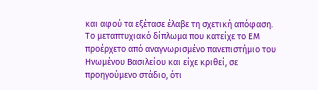και αφού τα εξέτασε έλαβε τη σχετική απόφαση. Το μεταπτυχιακό δίπλωμα που κατείχε το ΕΜ προέρχετο από αναγνωρισμένο πανεπιστήμιο του Ηνωμένου Βασιλείου και είχε κριθεί, σε προηγούμενο στάδιο, ότι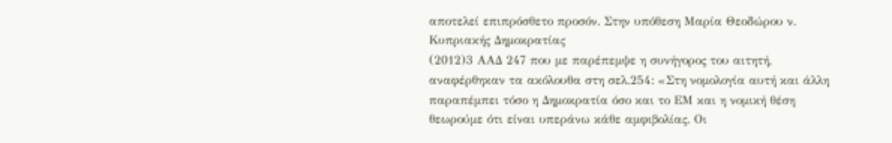αποτελεί επιπρόσθετο προσόν. Στην υπόθεση Μαρία Θεοδώρου ν. Κυπριακής Δημοκρατίας
(2012)3 ΑΑΔ 247 που με παρέπεμψε η συνήγορος του αιτητή, αναφέρθηκαν τα ακόλουθα στη σελ.254: «Στη νομολογία αυτή και άλλη παραπέμπει τόσο η Δημοκρατία όσο και το ΕΜ και η νομική θέση θεωρούμε ότι είναι υπεράνω κάθε αμφιβολίας. Οι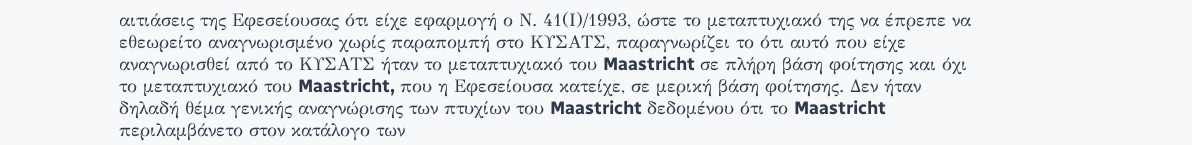αιτιάσεις της Εφεσείουσας ότι είχε εφαρμογή ο Ν. 41(Ι)/1993, ώστε το μεταπτυχιακό της να έπρεπε να εθεωρείτο αναγνωρισμένο χωρίς παραπομπή στο ΚΥΣΑΤΣ, παραγνωρίζει το ότι αυτό που είχε αναγνωρισθεί από το ΚΥΣΑΤΣ ήταν το μεταπτυχιακό του Maastricht σε πλήρη βάση φοίτησης και όχι το μεταπτυχιακό του Maastricht, που η Εφεσείουσα κατείχε, σε μερική βάση φοίτησης. Δεν ήταν δηλαδή θέμα γενικής αναγνώρισης των πτυχίων του Maastricht δεδομένου ότι το Maastricht περιλαμβάνετο στον κατάλογο των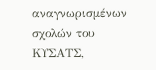αναγνωρισμένων σχολών του ΚΥΣΑΤΣ,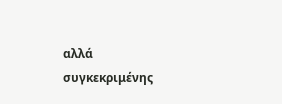αλλά συγκεκριμένης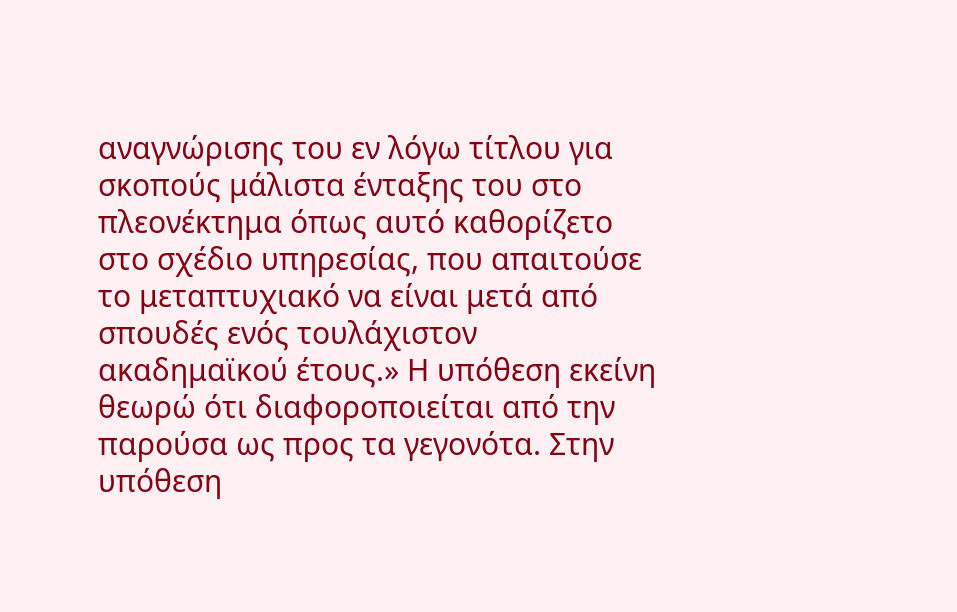αναγνώρισης του εν λόγω τίτλου για σκοπούς μάλιστα ένταξης του στο πλεονέκτημα όπως αυτό καθορίζετο στο σχέδιο υπηρεσίας, που απαιτούσε το μεταπτυχιακό να είναι μετά από σπουδές ενός τουλάχιστον ακαδημαϊκού έτους.» Η υπόθεση εκείνη θεωρώ ότι διαφοροποιείται από την παρούσα ως προς τα γεγονότα. Στην υπόθεση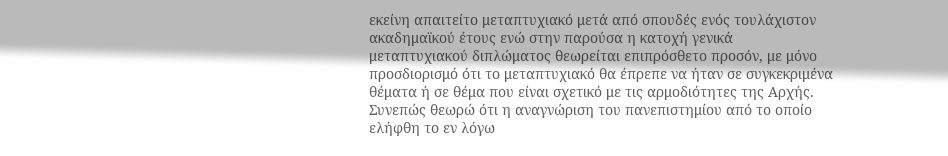εκείνη απαιτείτο μεταπτυχιακό μετά από σπουδές ενός τουλάχιστον ακαδημαϊκού έτους ενώ στην παρούσα η κατοχή γενικά μεταπτυχιακού διπλώματος θεωρείται επιπρόσθετο προσόν, με μόνο προσδιορισμό ότι το μεταπτυχιακό θα έπρεπε να ήταν σε συγκεκριμένα θέματα ή σε θέμα που είναι σχετικό με τις αρμοδιότητες της Αρχής. Συνεπώς θεωρώ ότι η αναγνώριση του πανεπιστημίου από το οποίο ελήφθη το εν λόγω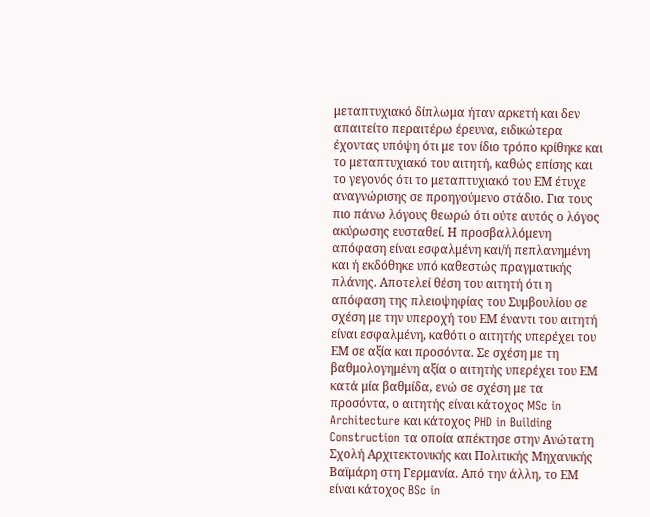μεταπτυχιακό δίπλωμα ήταν αρκετή και δεν απαιτείτο περαιτέρω έρευνα, ειδικώτερα έχοντας υπόψη ότι με τον ίδιο τρόπο κρίθηκε και το μεταπτυχιακό του αιτητή, καθώς επίσης και το γεγονός ότι το μεταπτυχιακό του ΕΜ έτυχε αναγνώρισης σε προηγούμενο στάδιο. Για τους πιο πάνω λόγους θεωρώ ότι ούτε αυτός ο λόγος ακύρωσης ευσταθεί. Η προσβαλλόμενη απόφαση είναι εσφαλμένη και/ή πεπλανημένη και ή εκδόθηκε υπό καθεστώς πραγματικής πλάνης. Αποτελεί θέση του αιτητή ότι η απόφαση της πλειοψηφίας του Συμβουλίου σε σχέση με την υπεροχή του ΕΜ έναντι του αιτητή είναι εσφαλμένη, καθότι ο αιτητής υπερέχει του ΕΜ σε αξία και προσόντα. Σε σχέση με τη βαθμολογημένη αξία ο αιτητής υπερέχει του ΕΜ κατά μία βαθμίδα, ενώ σε σχέση με τα προσόντα, ο αιτητής είναι κάτοχος MSc in Architecture και κάτοχος PHD in Building Construction τα οποία απέκτησε στην Ανώτατη Σχολή Αρχιτεκτονικής και Πολιτικής Μηχανικής Βαϊμάρη στη Γερμανία. Από την άλλη, το ΕΜ είναι κάτοχος BSc in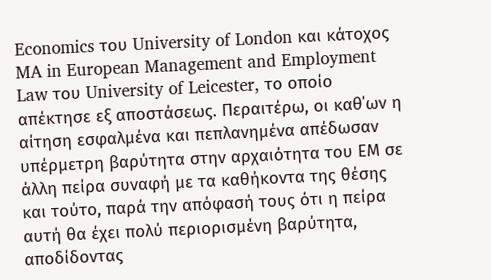Economics του University of London και κάτοχος MA in European Management and Employment Law του University of Leicester, το οποίο απέκτησε εξ αποστάσεως. Περαιτέρω, οι καθ΄ων η αίτηση εσφαλμένα και πεπλανημένα απέδωσαν υπέρμετρη βαρύτητα στην αρχαιότητα του ΕΜ σε άλλη πείρα συναφή με τα καθήκοντα της θέσης και τούτο, παρά την απόφασή τους ότι η πείρα αυτή θα έχει πολύ περιορισμένη βαρύτητα, αποδίδοντας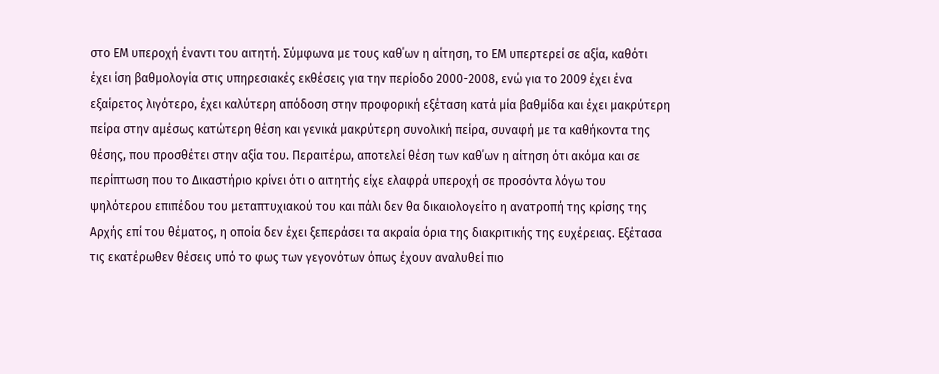στο ΕΜ υπεροχή έναντι του αιτητή. Σύμφωνα με τους καθ΄ων η αίτηση, το ΕΜ υπερτερεί σε αξία, καθότι έχει ίση βαθμολογία στις υπηρεσιακές εκθέσεις για την περίοδο 2000-2008, ενώ για το 2009 έχει ένα εξαίρετος λιγότερο, έχει καλύτερη απόδοση στην προφορική εξέταση κατά μία βαθμίδα και έχει μακρύτερη πείρα στην αμέσως κατώτερη θέση και γενικά μακρύτερη συνολική πείρα, συναφή με τα καθήκοντα της θέσης, που προσθέτει στην αξία του. Περαιτέρω, αποτελεί θέση των καθ΄ων η αίτηση ότι ακόμα και σε περίπτωση που το Δικαστήριο κρίνει ότι ο αιτητής είχε ελαφρά υπεροχή σε προσόντα λόγω του ψηλότερου επιπέδου του μεταπτυχιακού του και πάλι δεν θα δικαιολογείτο η ανατροπή της κρίσης της Αρχής επί του θέματος, η οποία δεν έχει ξεπεράσει τα ακραία όρια της διακριτικής της ευχέρειας. Εξέτασα τις εκατέρωθεν θέσεις υπό το φως των γεγονότων όπως έχουν αναλυθεί πιο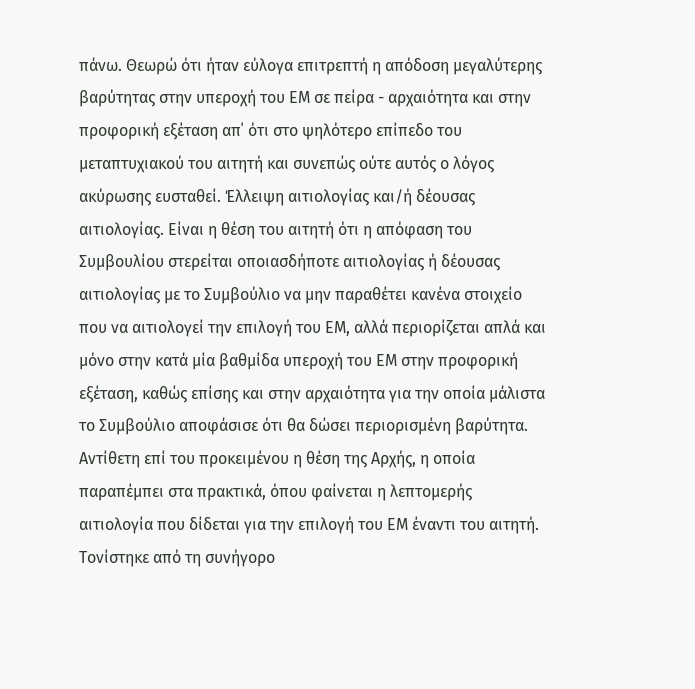πάνω. Θεωρώ ότι ήταν εύλογα επιτρεπτή η απόδοση μεγαλύτερης βαρύτητας στην υπεροχή του ΕΜ σε πείρα - αρχαιότητα και στην προφορική εξέταση απ΄ ότι στο ψηλότερο επίπεδο του μεταπτυχιακού του αιτητή και συνεπώς ούτε αυτός ο λόγος ακύρωσης ευσταθεί. Έλλειψη αιτιολογίας και/ή δέουσας αιτιολογίας. Είναι η θέση του αιτητή ότι η απόφαση του Συμβουλίου στερείται οποιασδήποτε αιτιολογίας ή δέουσας αιτιολογίας με το Συμβούλιο να μην παραθέτει κανένα στοιχείο που να αιτιολογεί την επιλογή του ΕΜ, αλλά περιορίζεται απλά και μόνο στην κατά μία βαθμίδα υπεροχή του ΕΜ στην προφορική εξέταση, καθώς επίσης και στην αρχαιότητα για την οποία μάλιστα το Συμβούλιο αποφάσισε ότι θα δώσει περιορισμένη βαρύτητα. Αντίθετη επί του προκειμένου η θέση της Αρχής, η οποία παραπέμπει στα πρακτικά, όπου φαίνεται η λεπτομερής αιτιολογία που δίδεται για την επιλογή του ΕΜ έναντι του αιτητή. Τονίστηκε από τη συνήγορο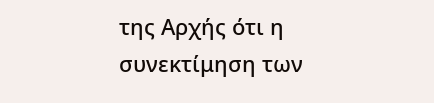της Αρχής ότι η συνεκτίμηση των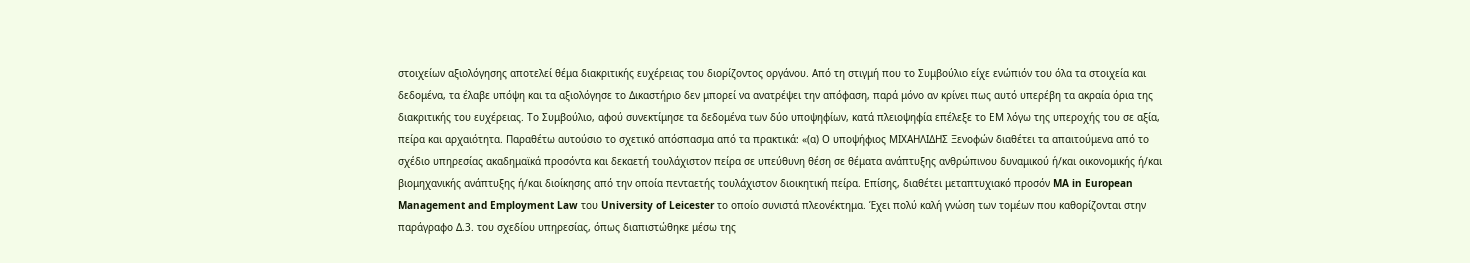στοιχείων αξιολόγησης αποτελεί θέμα διακριτικής ευχέρειας του διορίζοντος οργάνου. Από τη στιγμή που το Συμβούλιο είχε ενώπιόν του όλα τα στοιχεία και δεδομένα, τα έλαβε υπόψη και τα αξιολόγησε το Δικαστήριο δεν μπορεί να ανατρέψει την απόφαση, παρά μόνο αν κρίνει πως αυτό υπερέβη τα ακραία όρια της διακριτικής του ευχέρειας. Το Συμβούλιο, αφού συνεκτίμησε τα δεδομένα των δύο υποψηφίων, κατά πλειοψηφία επέλεξε το ΕΜ λόγω της υπεροχής του σε αξία, πείρα και αρχαιότητα. Παραθέτω αυτούσιο το σχετικό απόσπασμα από τα πρακτικά: «(α) Ο υποψήφιος ΜΙΧΑΗΛΙΔΗΣ Ξενοφών διαθέτει τα απαιτούμενα από το σχέδιο υπηρεσίας ακαδημαϊκά προσόντα και δεκαετή τουλάχιστον πείρα σε υπεύθυνη θέση σε θέματα ανάπτυξης ανθρώπινου δυναμικού ή/και οικονομικής ή/και βιομηχανικής ανάπτυξης ή/και διοίκησης από την οποία πενταετής τουλάχιστον διοικητική πείρα. Επίσης, διαθέτει μεταπτυχιακό προσόν MA in European Management and Employment Law του University of Leicester το οποίο συνιστά πλεονέκτημα. Έχει πολύ καλή γνώση των τομέων που καθορίζονται στην παράγραφο Δ.3. του σχεδίου υπηρεσίας, όπως διαπιστώθηκε μέσω της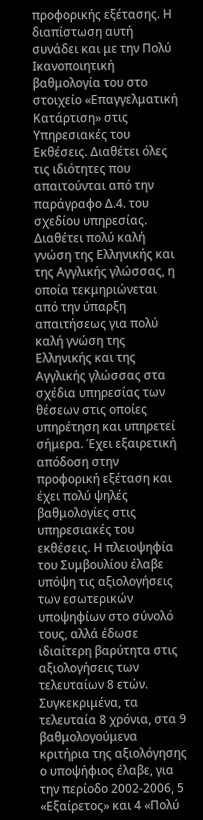προφορικής εξέτασης. Η διαπίστωση αυτή συνάδει και με την Πολύ Ικανοποιητική βαθμολογία του στο στοιχείο «Επαγγελματική Κατάρτιση» στις Υπηρεσιακές του Εκθέσεις. Διαθέτει όλες τις ιδιότητες που απαιτούνται από την παράγραφο Δ.4. του σχεδίου υπηρεσίας. Διαθέτει πολύ καλή γνώση της Ελληνικής και της Αγγλικής γλώσσας, η οποία τεκμηριώνεται από την ύπαρξη απαιτήσεως για πολύ καλή γνώση της Ελληνικής και της Αγγλικής γλώσσας στα σχέδια υπηρεσίας των θέσεων στις οποίες υπηρέτηση και υπηρετεί σήμερα. Έχει εξαιρετική απόδοση στην προφορική εξέταση και έχει πολύ ψηλές βαθμολογίες στις υπηρεσιακές του εκθέσεις. Η πλειοψηφία του Συμβουλίου έλαβε υπόψη τις αξιολογήσεις των εσωτερικών υποψηφίων στο σύνολό τους, αλλά έδωσε ιδιαίτερη βαρύτητα στις αξιολογήσεις των τελευταίων 8 ετών. Συγκεκριμένα, τα τελευταία 8 χρόνια, στα 9 βαθμολογούμενα κριτήρια της αξιολόγησης ο υποψήφιος έλαβε, για την περίοδο 2002-2006, 5 «Εξαίρετος» και 4 «Πολύ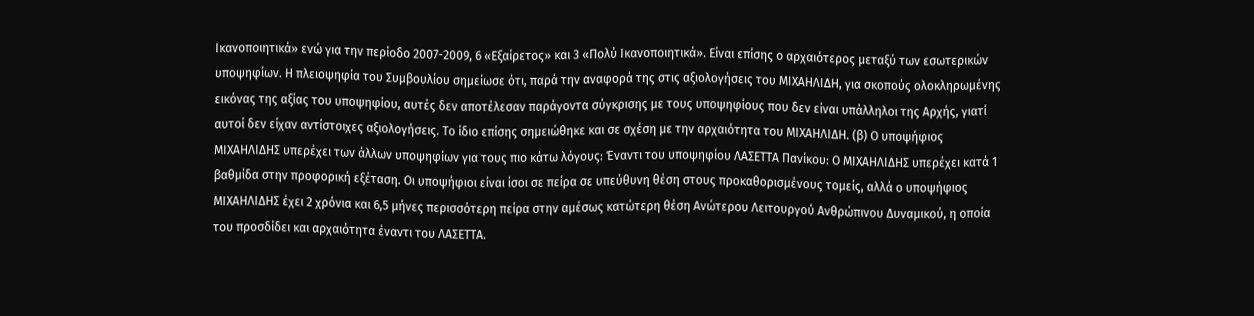Ικανοποιητικά» ενώ για την περίοδο 2007-2009, 6 «Εξαίρετος» και 3 «Πολύ Ικανοποιητικά». Είναι επίσης ο αρχαιότερος μεταξύ των εσωτερικών υποψηφίων. Η πλειοψηφία του Συμβουλίου σημείωσε ότι, παρά την αναφορά της στις αξιολογήσεις του ΜΙΧΑΗΛΙΔΗ, για σκοπούς ολοκληρωμένης εικόνας της αξίας του υποψηφίου, αυτές δεν αποτέλεσαν παράγοντα σύγκρισης με τους υποψηφίους που δεν είναι υπάλληλοι της Αρχής, γιατί αυτοί δεν είχαν αντίστοιχες αξιολογήσεις. Το ίδιο επίσης σημειώθηκε και σε σχέση με την αρχαιότητα του ΜΙΧΑΗΛΙΔΗ. (β) Ο υποψήφιος ΜΙΧΑΗΛΙΔΗΣ υπερέχει των άλλων υποψηφίων για τους πιο κάτω λόγους: Έναντι του υποψηφίου ΛΑΣΕΤΤΑ Πανίκου: Ο ΜΙΧΑΗΛΙΔΗΣ υπερέχει κατά 1 βαθμίδα στην προφορική εξέταση. Οι υποψήφιοι είναι ίσοι σε πείρα σε υπεύθυνη θέση στους προκαθορισμένους τομείς, αλλά ο υποψήφιος ΜΙΧΑΗΛΙΔΗΣ έχει 2 χρόνια και 6,5 μήνες περισσότερη πείρα στην αμέσως κατώτερη θέση Ανώτερου Λειτουργού Ανθρώπινου Δυναμικού, η οποία του προσδίδει και αρχαιότητα έναντι του ΛΑΣΕΤΤΑ.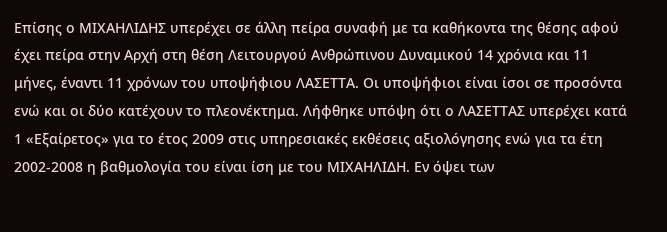Επίσης ο ΜΙΧΑΗΛΙΔΗΣ υπερέχει σε άλλη πείρα συναφή με τα καθήκοντα της θέσης αφού έχει πείρα στην Αρχή στη θέση Λειτουργού Ανθρώπινου Δυναμικού 14 χρόνια και 11 μήνες, έναντι 11 χρόνων του υποψήφιου ΛΑΣΕΤΤΑ. Οι υποψήφιοι είναι ίσοι σε προσόντα ενώ και οι δύο κατέχουν το πλεονέκτημα. Λήφθηκε υπόψη ότι ο ΛΑΣΕΤΤΑΣ υπερέχει κατά 1 «Εξαίρετος» για το έτος 2009 στις υπηρεσιακές εκθέσεις αξιολόγησης ενώ για τα έτη 2002-2008 η βαθμολογία του είναι ίση με του ΜΙΧΑΗΛΙΔΗ. Εν όψει των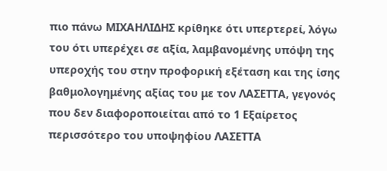πιο πάνω ΜΙΧΑΗΛΙΔΗΣ κρίθηκε ότι υπερτερεί, λόγω του ότι υπερέχει σε αξία, λαμβανομένης υπόψη της υπεροχής του στην προφορική εξέταση και της ίσης βαθμολογημένης αξίας του με τον ΛΑΣΕΤΤΑ, γεγονός που δεν διαφοροποιείται από το 1 Εξαίρετος περισσότερο του υποψηφίου ΛΑΣΕΤΤΑ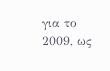για το 2009, ως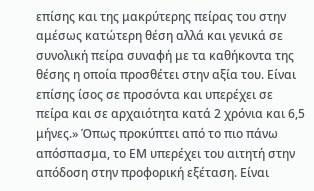επίσης και της μακρύτερης πείρας του στην αμέσως κατώτερη θέση αλλά και γενικά σε συνολική πείρα συναφή με τα καθήκοντα της θέσης η οποία προσθέτει στην αξία του. Είναι επίσης ίσος σε προσόντα και υπερέχει σε πείρα και σε αρχαιότητα κατά 2 χρόνια και 6,5 μήνες.» Όπως προκύπτει από το πιο πάνω απόσπασμα, το ΕΜ υπερέχει του αιτητή στην απόδοση στην προφορική εξέταση. Είναι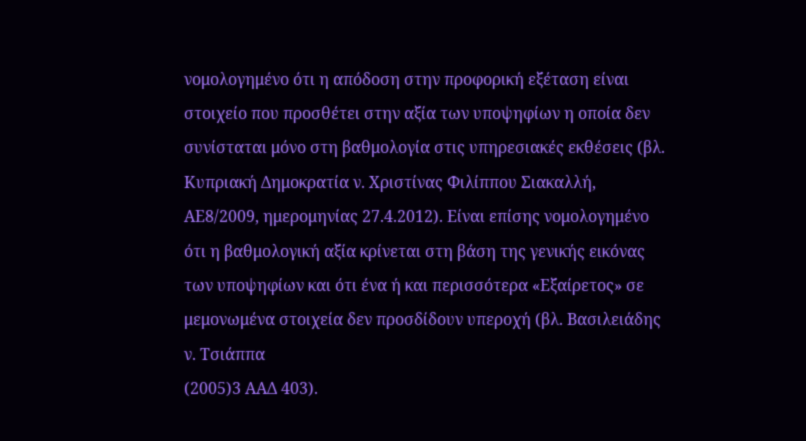νομολογημένο ότι η απόδοση στην προφορική εξέταση είναι στοιχείο που προσθέτει στην αξία των υποψηφίων η οποία δεν συνίσταται μόνο στη βαθμολογία στις υπηρεσιακές εκθέσεις (βλ. Κυπριακή Δημοκρατία ν. Χριστίνας Φιλίππου Σιακαλλή, ΑΕ8/2009, ημερομηνίας 27.4.2012). Είναι επίσης νομολογημένο ότι η βαθμολογική αξία κρίνεται στη βάση της γενικής εικόνας των υποψηφίων και ότι ένα ή και περισσότερα «Εξαίρετος» σε μεμονωμένα στοιχεία δεν προσδίδουν υπεροχή (βλ. Βασιλειάδης ν. Τσιάππα
(2005)3 ΑΑΔ 403).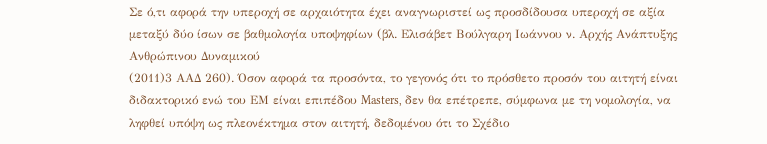Σε ό,τι αφορά την υπεροχή σε αρχαιότητα έχει αναγνωριστεί ως προσδίδουσα υπεροχή σε αξία μεταξύ δύο ίσων σε βαθμολογία υποψηφίων (βλ. Ελισάβετ Βούλγαρη Ιωάννου ν. Αρχής Ανάπτυξης Ανθρώπινου Δυναμικού
(2011)3 ΑΑΔ 260). Όσον αφορά τα προσόντα, το γεγονός ότι το πρόσθετο προσόν του αιτητή είναι διδακτορικό ενώ του ΕΜ είναι επιπέδου Masters, δεν θα επέτρεπε, σύμφωνα με τη νομολογία, να ληφθεί υπόψη ως πλεονέκτημα στον αιτητή, δεδομένου ότι το Σχέδιο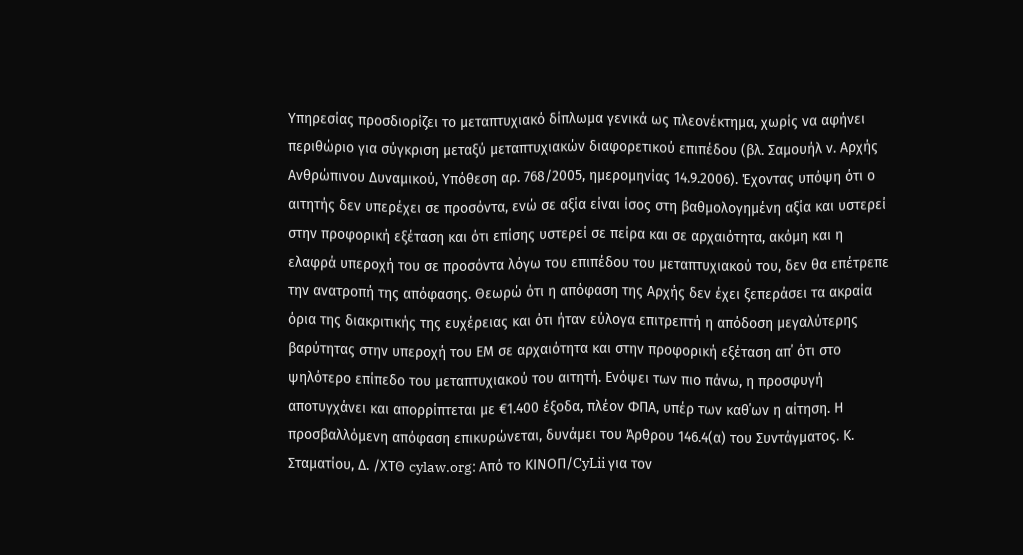Υπηρεσίας προσδιορίζει το μεταπτυχιακό δίπλωμα γενικά ως πλεονέκτημα, χωρίς να αφήνει περιθώριο για σύγκριση μεταξύ μεταπτυχιακών διαφορετικού επιπέδου (βλ. Σαμουήλ ν. Αρχής Ανθρώπινου Δυναμικού, Υπόθεση αρ. 768/2005, ημερομηνίας 14.9.2006). Έχοντας υπόψη ότι ο αιτητής δεν υπερέχει σε προσόντα, ενώ σε αξία είναι ίσος στη βαθμολογημένη αξία και υστερεί στην προφορική εξέταση και ότι επίσης υστερεί σε πείρα και σε αρχαιότητα, ακόμη και η ελαφρά υπεροχή του σε προσόντα λόγω του επιπέδου του μεταπτυχιακού του, δεν θα επέτρεπε την ανατροπή της απόφασης. Θεωρώ ότι η απόφαση της Αρχής δεν έχει ξεπεράσει τα ακραία όρια της διακριτικής της ευχέρειας και ότι ήταν εύλογα επιτρεπτή η απόδοση μεγαλύτερης βαρύτητας στην υπεροχή του ΕΜ σε αρχαιότητα και στην προφορική εξέταση απ΄ ότι στο ψηλότερο επίπεδο του μεταπτυχιακού του αιτητή. Ενόψει των πιο πάνω, η προσφυγή αποτυγχάνει και απορρίπτεται με €1.400 έξοδα, πλέον ΦΠΑ, υπέρ των καθ΄ων η αίτηση. Η προσβαλλόμενη απόφαση επικυρώνεται, δυνάμει του Άρθρου 146.4(α) του Συντάγματος. Κ. Σταματίου, Δ. /ΧΤΘ cylaw.org: Από το ΚΙΝOΠ/CyLii για τον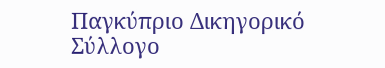Παγκύπριο Δικηγορικό Σύλλογο